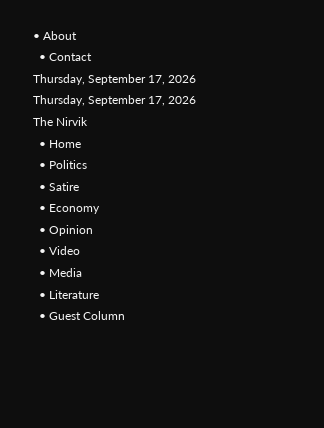• About
  • Contact
Thursday, September 17, 2026
Thursday, September 17, 2026
The Nirvik
  • Home
  • Politics
  • Satire
  • Economy
  • Opinion
  • Video
  • Media
  • Literature
  • Guest Column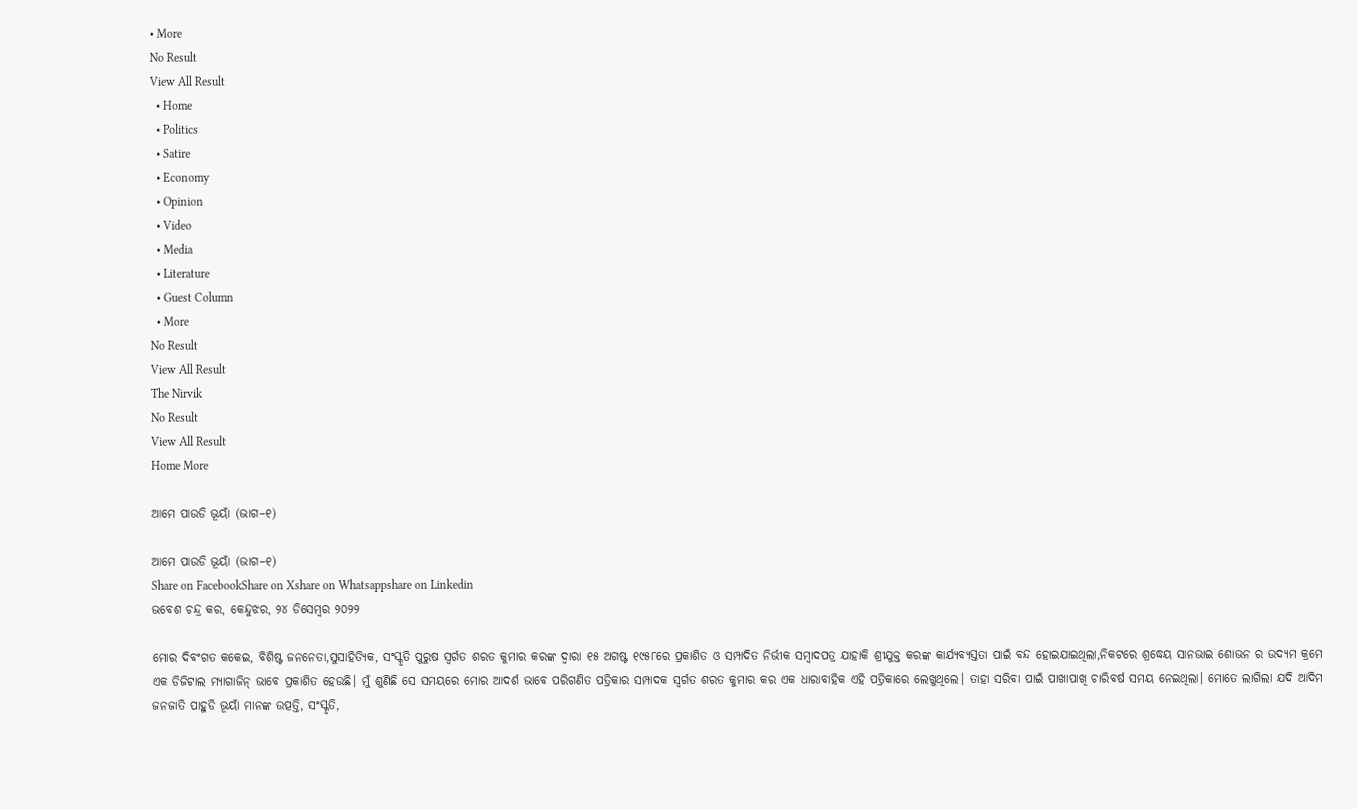• More
No Result
View All Result
  • Home
  • Politics
  • Satire
  • Economy
  • Opinion
  • Video
  • Media
  • Literature
  • Guest Column
  • More
No Result
View All Result
The Nirvik
No Result
View All Result
Home More

ଆମେ ପାଉଡି ଭୂୟାଁ (ଭାଗ–୧)

ଆମେ ପାଉଡି ଭୂୟାଁ (ଭାଗ–୧)
Share on FacebookShare on Xshare on Whatsappshare on Linkedin
ଭବେଶ ଚନ୍ଦ୍ର କର, କେନ୍ଦୁଝର, ୨୪ ଡିସେମ୍ବର ୨୦୨୨

ମୋର ଦିବଂଗତ କକେଇ, ବିଶିଷ୍ଟ ଜନନେତା,ସୁସାହିତ୍ୟିକ, ସଂସ୍କୃତି ପୁରୁଷ ସ୍ବର୍ଗତ ଶରତ କୁମାର କରଙ୍କ ଦ୍ବାରା ୧୫ ଅଗଷ୍ଟ ୧୯୫୮ରେ ପ୍ରକାଶିତ ଓ ସମ୍ପାଦିତ ନିର୍ଭୀକ ସମ୍ବାଦପତ୍ର ଯାହାକି ଶ୍ରୀଯୁକ୍ତ କରଙ୍କ କାର୍ଯ୍ୟବ୍ୟସ୍ତତା ପାଇଁ ବନ୍ଦ ହୋଇଯାଇଥିଲା,ନିକଟରେ ଶ୍ରଦ୍ଧେୟ ସାନଭାଇ ଶୋଭନ ର ଉଦ୍ୟମ କ୍ରମେ ଏକ ଡିଜିଟାଲ ମ୍ୟାଗାଜିନ୍ ଭାବେ ପ୍ରକାଶିତ ହେଉଛି। ମୁଁ ଶୁଣିଛି ସେ ସମୟରେ ମୋର ଆଦର୍ଶ ଭାବେ ପରିଗଣିତ ପତ୍ରିକାର ସମ୍ପାଦକ ସ୍ବର୍ଗତ ଶରତ କୁମାର କର ଏକ ଧାରାବାହିକ ଏହି ପତ୍ରିକାରେ ଲେଖୁଥିଲେ। ତାହା ସରିବା ପାଇଁ ପାଖାପାଖି ଚାରିବର୍ଷ ସମୟ ନେଇଥିଲା। ମୋତେ ଲାଗିଲା ଯଦି ଆଦିମ ଜନଜାତି ପାହୁଡି ଭୂୟାଁ ମାନଙ୍କ ଉତ୍ପତ୍ତି, ସଂସ୍କୃତି,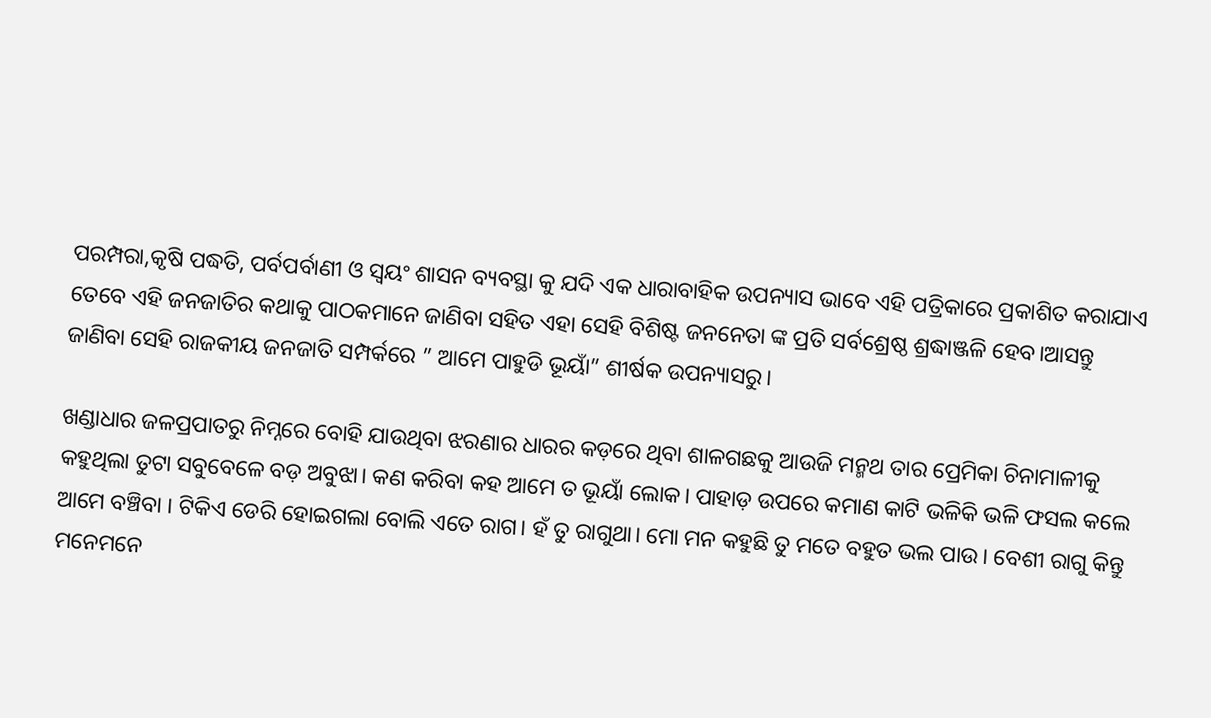ପରମ୍ପରା,କୃଷି ପଦ୍ଧତି, ପର୍ବପର୍ବାଣୀ ଓ ସ୍ବୟଂ ଶାସନ ବ୍ୟବସ୍ଥା କୁ ଯଦି ଏକ ଧାରାବାହିକ ଉପନ୍ୟାସ ଭାବେ ଏହି ପତ୍ରିକାରେ ପ୍ରକାଶିତ କରାଯାଏ ତେବେ ଏହି ଜନଜାତିର କଥାକୁ ପାଠକମାନେ ଜାଣିବା ସହିତ ଏହା ସେହି ବିଶିଷ୍ଟ ଜନନେତା ଙ୍କ ପ୍ରତି ସର୍ବଶ୍ରେଷ୍ଠ ଶ୍ରଦ୍ଧାଞ୍ଜଳି ହେବ।ଆସନ୍ତୁ ଜାଣିବା ସେହି ରାଜକୀୟ ଜନଜାତି ସମ୍ପର୍କରେ ” ଆମେ ପାହୁଡି ଭୂୟାଁ” ଶୀର୍ଷକ ଉପନ୍ୟାସରୁ।

ଖଣ୍ଡାଧାର ଜଳପ୍ରପାତରୁ ନିମ୍ନରେ ବୋହି ଯାଉଥିବା ଝରଣାର ଧାରର କଡ଼ରେ ଥିବା ଶାଳଗଛକୁ ଆଉଜି ମନ୍ମଥ ତାର ପ୍ରେମିକା ଚିନାମାଳୀକୁ କହୁଥିଲା ତୁଟା ସବୁବେଳେ ବଡ଼ ଅବୁଝା। କଣ କରିବା କହ ଆମେ ତ ଭୂୟାଁ ଲୋକ। ପାହାଡ଼ ଉପରେ କମାଣ କାଟି ଭଳିକି ଭଳି ଫସଲ କଲେ ଆମେ ବଞ୍ଚିବା । ଟିକିଏ ଡେରି ହୋଇଗଲା ବୋଲି ଏତେ ରାଗ। ହଁ ତୁ ରାଗୁଥା। ମୋ ମନ କହୁଛି ତୁ ମତେ ବହୁତ ଭଲ ପାଉ। ବେଶୀ ରାଗୁ କିନ୍ତୁ ମନେମନେ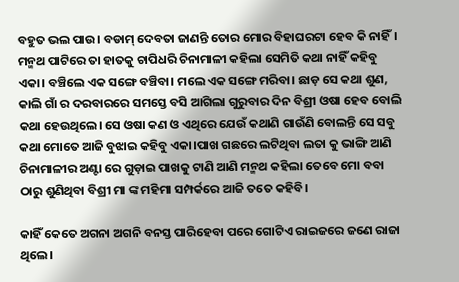ବହୁତ ଭଲ ପାଉ। ବଡାମ୍ ଦେବତା ଜାଣନ୍ତି ତୋର ମୋର ବିହାଘରଟା ହେବ କି ନାହିଁ। ମନ୍ମଥ ପାଟିରେ ତା ହାତକୁ ଚାପିଧରି ଚିନାମାଳୀ କହିଲା ସେମିତି କଥା ନାହିଁ କହିବୁ ଏକା। ବଞ୍ଚିଲେ ଏକ ସଙ୍ଗେ ବଞ୍ଚିବା। ମଲେ ଏକ ସଙ୍ଗେ ମରିବା। ଛାଡ଼ ସେ କଥା ଶୁଣ, କାଲି ଗାଁ ର ଦରବାରରେ ସମସ୍ତେ ବସି ଆଗିଲା ଗୁରୁବାର ଦିନ ବିଶ୍ରୀ ଓଷା ହେବ ବୋଲି କଥା ହେଉଥିଲେ। ସେ ଓଷା କଣ ଓ ଏଥିରେ ଯେଉଁ କଥାଣି ଗାଉଁଣି ବୋଲନ୍ତି ସେ ସବୁ କଥା ମୋତେ ଆଜି ବୁଝାଇ କହିବୁ ଏକା।ପାଖ ଗଛରେ ଲଟିଥିବା ଲତା କୁ ଭାଙ୍ଗି ଆଣି ଚିନାମାଳୀର ଅଣ୍ଟା ରେ ଗୁଡ଼ାଇ ପାଖକୁ ଟାଣି ଆଣି ମନ୍ମଥ କହିଲା ତେବେ ମୋ ବବା ଠାରୁ ଶୁଣିଥିବା ବିଶ୍ରୀ ମା ଙ୍କ ମହିମା ସମ୍ପର୍କରେ ଆଜି ତତେ କହିବି।

କାହିଁ କେତେ ଅଗନା ଅଗନି ବନସ୍ତ ପାରିହେବା ପରେ ଗୋଟିଏ ରାଇଜରେ ଜଣେ ରାଜା ଥିଲେ।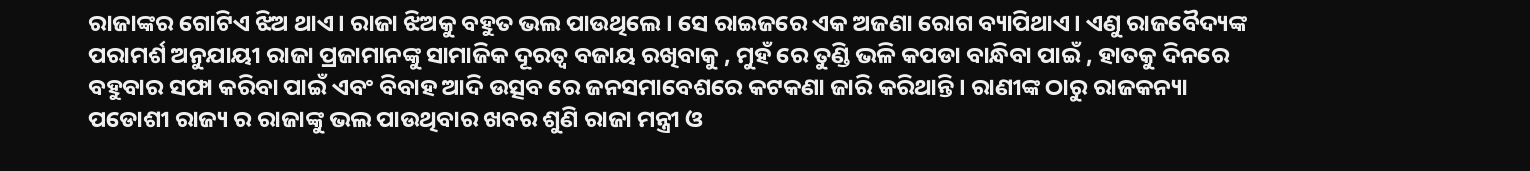ରାଜାଙ୍କର ଗୋଟିଏ ଝିଅ ଥାଏ। ରାଜା ଝିଅକୁ ବହୁତ ଭଲ ପାଉଥିଲେ। ସେ ରାଇଜରେ ଏକ ଅଜଣା ରୋଗ ବ୍ୟାପିଥାଏ। ଏଣୁ ରାଜବୈଦ୍ୟଙ୍କ ପରାମର୍ଶ ଅନୁଯାୟୀ ରାଜା ପ୍ରଜାମାନଙ୍କୁ ସାମାଜିକ ଦୂରତ୍ବ ବଜାୟ ରଖିବାକୁ , ମୁହଁ ରେ ତୁଣ୍ଡି ଭଳି କପଡା ବାନ୍ଧିବା ପାଇଁ , ହାତକୁ ଦିନରେ ବହୁବାର ସଫା କରିବା ପାଇଁ ଏବଂ ବିବାହ ଆଦି ଉତ୍ସବ ରେ ଜନସମାବେଶରେ କଟକଣା ଜାରି କରିଥାନ୍ତି। ରାଣୀଙ୍କ ଠାରୁ ରାଜକନ୍ୟା ପଡୋଶୀ ରାଜ୍ୟ ର ରାଜାଙ୍କୁ ଭଲ ପାଉଥିବାର ଖବର ଶୁଣି ରାଜା ମନ୍ତ୍ରୀ ଓ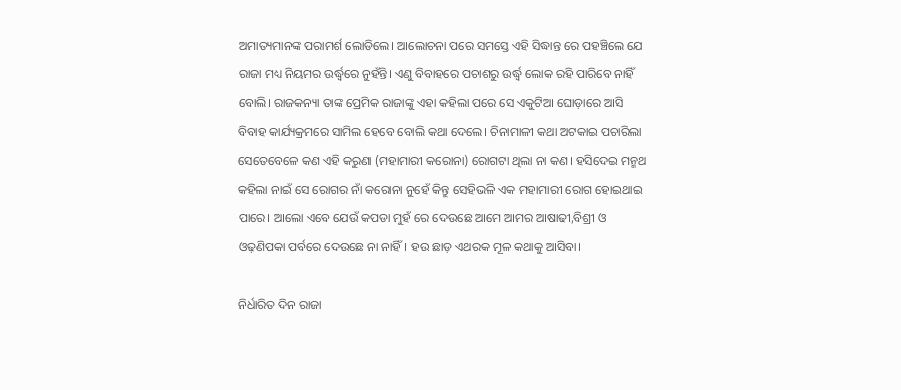ଅମାତ୍ୟମାନଙ୍କ ପରାମର୍ଶ ଲୋଡିଲେ। ଆଲୋଚନା ପରେ ସମସ୍ତେ ଏହି ସିଦ୍ଧାନ୍ତ ରେ ପହଞ୍ଚିଲେ ଯେ ରାଜା ମଧ୍ୟ ନିୟମର ଉର୍ଦ୍ଧ୍ବରେ ନୁହଁନ୍ତି। ଏଣୁ ବିବାହରେ ପଚାଶରୁ ଉର୍ଦ୍ଧ୍ବ ଲୋକ ରହି ପାରିବେ ନାହିଁ ବୋଲି। ରାଜକନ୍ୟା ତାଙ୍କ ପ୍ରେମିକ ରାଜାଙ୍କୁ ଏହା କହିଲା ପରେ ସେ ଏକୁଟିଆ ଘୋଡ଼ାରେ ଆସି ବିବାହ କାର୍ଯ୍ୟକ୍ରମରେ ସାମିଲ ହେବେ ବୋଲି କଥା ଦେଲେ। ଚିନାମାଳୀ କଥା ଅଟକାଇ ପଚାରିଲା ସେତେବେଳେ କଣ ଏହି କରୁଣା (ମହାମାରୀ କରୋନା) ରୋଗଟା ଥିଲା ନା କଣ। ହସିଦେଇ ମନ୍ମଥ କହିଲା ନାଇଁ ସେ ରୋଗର ନାଁ କରୋନା ନୁହେଁ କିନ୍ତୁ ସେହିଭଳି ଏକ ମହାମାରୀ ରୋଗ ହୋଇଥାଇ ପାରେ। ଆଲୋ ଏବେ ଯେଉଁ କପଡା ମୁହଁ ରେ ଦେଉଛେ ଆମେ ଆମର ଆଷାଢୀ,ବିଶ୍ରୀ ଓ ଓଢ଼ଣିପକା ପର୍ବରେ ଦେଉଛେ ନା ନାହିଁ। ହଉ ଛାଡ଼ ଏଥରକ ମୂଳ କଥାକୁ ଆସିବା।

ନିର୍ଧାରିତ ଦିନ ରାଜା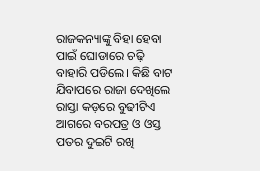ରାଜକନ୍ୟାଙ୍କୁ ବିହା ହେବା ପାଇଁ ଘୋଡାରେ ଚଢ଼ି ବାହାରି ପଡିଲେ। କିଛି ବାଟ ଯିବାପରେ ରାଜା ଦେଖିଲେ ରାସ୍ତା କଡ଼ରେ ବୁଢୀଟିଏ ଆଗରେ ବରପତ୍ର ଓ ଓସ୍ତ ପତର ଦୁଇଟି ରଖି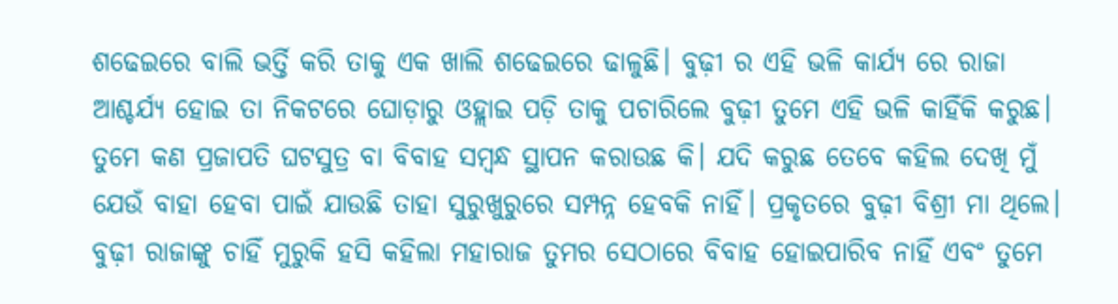ଶଢେଇରେ ବାଲି ଭର୍ତ୍ତି କରି ତାକୁ ଏକ ଖାଲି ଶଢେଇରେ ଢାଳୁଛି। ବୁଢ଼ୀ ର ଏହି ଭଳି କାର୍ଯ୍ୟ ରେ ରାଜା ଆଶ୍ଚର୍ଯ୍ୟ ହୋଇ ତା ନିକଟରେ ଘୋଡ଼ାରୁ ଓହ୍ଲାଇ ପଡ଼ି ତାକୁ ପଚାରିଲେ ବୁଢ଼ୀ ତୁମେ ଏହି ଭଳି କାହିଁକି କରୁଛ। ତୁମେ କଣ ପ୍ରଜାପତି ଘଟସୁତ୍ର ବା ବିବାହ ସମ୍ବନ୍ଧ ସ୍ଥାପନ କରାଉଛ କି। ଯଦି କରୁଛ ତେବେ କହିଲ ଦେଖି ମୁଁ ଯେଉଁ ବାହା ହେବା ପାଇଁ ଯାଉଛି ତାହା ସୁରୁଖୁରୁରେ ସମ୍ପନ୍ନ ହେବକି ନାହିଁ। ପ୍ରକୃତରେ ବୁଢ଼ୀ ବିଶ୍ରୀ ମା ଥିଲେ। ବୁଢ଼ୀ ରାଜାଙ୍କୁ ଚାହିଁ ମୁରୁକି ହସି କହିଲା ମହାରାଜ ତୁମର ସେଠାରେ ବିବାହ ହୋଇପାରିବ ନାହିଁ ଏବଂ ତୁମେ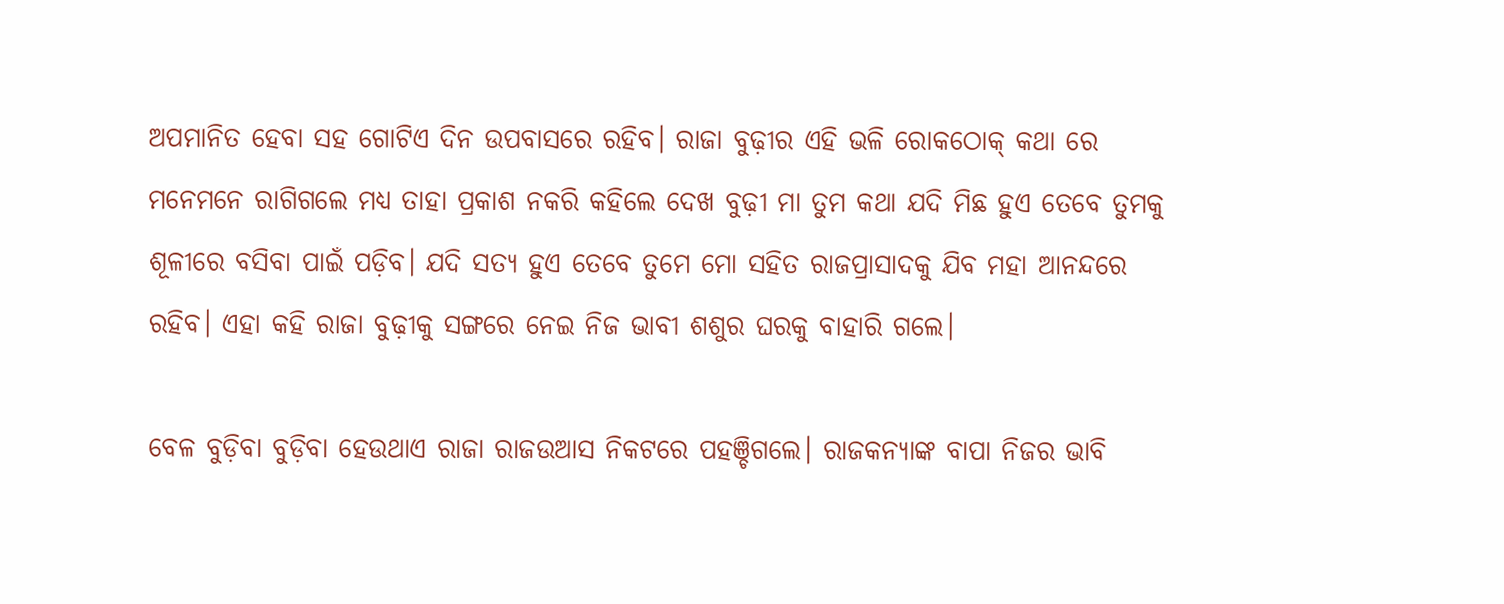ଅପମାନିତ ହେବା ସହ ଗୋଟିଏ ଦିନ ଉପବାସରେ ରହିବ। ରାଜା ବୁଢ଼ୀର ଏହି ଭଳି ରୋକଠୋକ୍ କଥା ରେ ମନେମନେ ରାଗିଗଲେ ମଧ୍ୟ ତାହା ପ୍ରକାଶ ନକରି କହିଲେ ଦେଖ ବୁଢ଼ୀ ମା ତୁମ କଥା ଯଦି ମିଛ ହୁଏ ତେବେ ତୁମକୁ ଶୂଳୀରେ ବସିବା ପାଇଁ ପଡ଼ିବ। ଯଦି ସତ୍ୟ ହୁଏ ତେବେ ତୁମେ ମୋ ସହିତ ରାଜପ୍ରାସାଦକୁ ଯିବ ମହା ଆନନ୍ଦରେ ରହିବ। ଏହା କହି ରାଜା ବୁଢ଼ୀକୁ ସଙ୍ଗରେ ନେଇ ନିଜ ଭାବୀ ଶଶୁର ଘରକୁ ବାହାରି ଗଲେ।

ବେଳ ବୁଡ଼ିବା ବୁଡ଼ିବା ହେଉଥାଏ ରାଜା ରାଜଉଆସ ନିକଟରେ ପହଞ୍ଚିଗଲେ। ରାଜକନ୍ୟାଙ୍କ ବାପା ନିଜର ଭାବି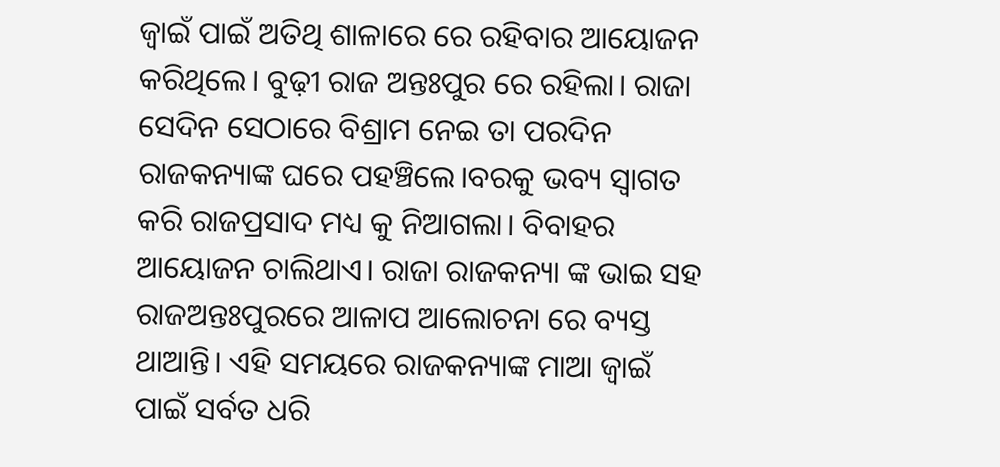ଜ୍ବାଇଁ ପାଇଁ ଅତିଥି ଶାଳାରେ ରେ ରହିବାର ଆୟୋଜନ କରିଥିଲେ। ବୁଢ଼ୀ ରାଜ ଅନ୍ତଃପୁର ରେ ରହିଲା। ରାଜା ସେଦିନ ସେଠାରେ ବିଶ୍ରାମ ନେଇ ତା ପରଦିନ ରାଜକନ୍ୟାଙ୍କ ଘରେ ପହଞ୍ଚିଲେ।ବରକୁ ଭବ୍ୟ ସ୍ଵାଗତ କରି ରାଜପ୍ରସାଦ ମଧ୍ୟ କୁ ନିଆଗଲା। ବିବାହର ଆୟୋଜନ ଚାଲିଥାଏ। ରାଜା ରାଜକନ୍ୟା ଙ୍କ ଭାଇ ସହ ରାଜଅନ୍ତଃପୁରରେ ଆଳାପ ଆଲୋଚନା ରେ ବ୍ୟସ୍ତ ଥାଆନ୍ତି। ଏହି ସମୟରେ ରାଜକନ୍ୟାଙ୍କ ମାଆ ଜ୍ବାଇଁ ପାଇଁ ସର୍ବତ ଧରି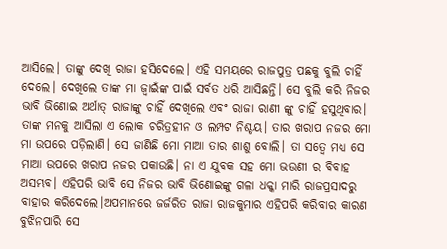ଆସିଲେ। ତାଙ୍କୁ ଦେଖି ରାଜା ହସିଦେଲେ। ଏହି ସମୟରେ ରାଜପୁତ୍ର ପଛକୁ ବୁଲି ଚାହିଁ ଦେଲେ। ଦେଖିଲେ ତାଙ୍କ ମା ଜ୍ବାଇଁଙ୍କ ପାଇଁ ସର୍ବତ ଧରି ଆସିଛନ୍ତି। ସେ ବୁଲି କରି ନିଜର ଭାବି ଭିଣୋଇ ଅର୍ଥାତ୍ ରାଜାଙ୍କୁ ଚାହିଁ ଦେଖିଲେ ଏବଂ ରାଜା ରାଣୀ ଙ୍କୁ ଚାହିଁ ହସୁଥିବାର। ତାଙ୍କ ମନକୁ ଆସିଲା ଏ ଲୋକ ଚରିତ୍ରହୀନ ଓ ଲମ୍ପଟ ନିଶ୍ଚୟ। ତାର ଖରାପ ନଜର ମୋ ମା ଉପରେ ପଡ଼ିଲାଣି। ସେ ଜାଣିଛି ମୋ ମାଆ ତାର ଶାଶୁ ବୋଲି। ତା ସତ୍ବେ ମଧ୍ୟ ସେ ମାଆ ଉପରେ ଖରାପ ନଜର ପକାଉଛି। ନା ଏ ଯୁବକ ସହ ମୋ ଭଉଣୀ ର ବିବାହ ଅସମ୍ଭବ। ଏହିପରି ଭାବି ସେ ନିଜର ଭାବି ଭିଣୋଇଙ୍କୁ ଗଳା ଧକ୍କା ମାରି ରାଜପ୍ରସାଦରୁ ବାହାର କରିଦେଲେ।ଅପମାନରେ ଜର୍ଜରିତ ରାଜା ରାଜକୁମାର ଏହିପରି କରିବାର କାରଣ ବୁଝିନପାରି ସେ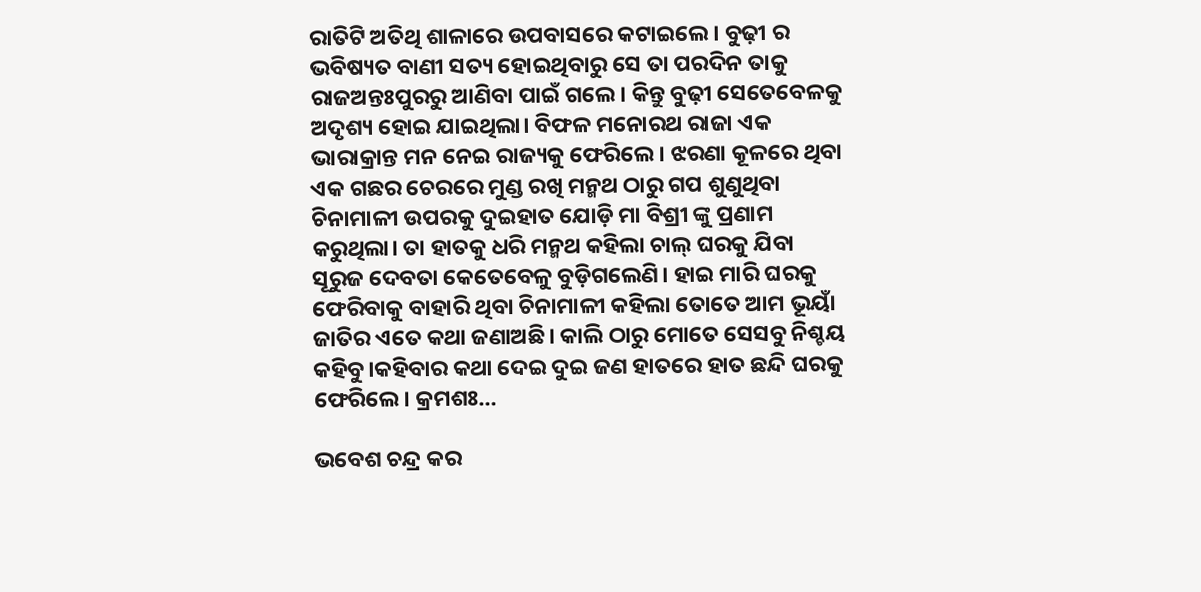ରାତିଟି ଅତିଥି ଶାଳାରେ ଉପବାସରେ କଟାଇଲେ। ବୁଢ଼ୀ ର ଭବିଷ୍ୟତ ବାଣୀ ସତ୍ୟ ହୋଇଥିବାରୁ ସେ ତା ପରଦିନ ତାକୁ ରାଜଅନ୍ତଃପୁରରୁ ଆଣିବା ପାଇଁ ଗଲେ। କିନ୍ତୁ ବୁଢ଼ୀ ସେତେବେଳକୁ ଅଦୃଶ୍ୟ ହୋଇ ଯାଇଥିଲା। ବିଫଳ ମନୋରଥ ରାଜା ଏକ ଭାରାକ୍ରାନ୍ତ ମନ ନେଇ ରାଜ୍ୟକୁ ଫେରିଲେ। ଝରଣା କୂଳରେ ଥିବା ଏକ ଗଛର ଚେରରେ ମୁଣ୍ଡ ରଖି ମନ୍ମଥ ଠାରୁ ଗପ ଶୁଣୁଥିବା ଚିନାମାଳୀ ଉପରକୁ ଦୁଇହାତ ଯୋଡ଼ି ମା ବିଶ୍ରୀ ଙ୍କୁ ପ୍ରଣାମ କରୁଥିଲା। ତା ହାତକୁ ଧରି ମନ୍ମଥ କହିଲା ଚାଲ୍ ଘରକୁ ଯିବା ସୂରୁଜ ଦେବତା କେତେବେଳୁ ବୁଡ଼ିଗଲେଣି। ହାଇ ମାରି ଘରକୁ ଫେରିବାକୁ ବାହାରି ଥିବା ଚିନାମାଳୀ କହିଲା ତୋତେ ଆମ ଭୂୟାଁ ଜାତିର ଏତେ କଥା ଜଣାଅଛି। କାଲି ଠାରୁ ମୋତେ ସେସବୁ ନିଶ୍ଚୟ କହିବୁ।କହିବାର କଥା ଦେଇ ଦୁଇ ଜଣ ହାତରେ ହାତ ଛନ୍ଦି ଘରକୁ ଫେରିଲେ। କ୍ରମଶଃ…

ଭବେଶ ଚନ୍ଦ୍ର କର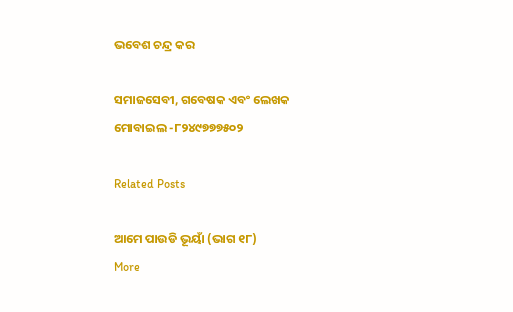ଭବେଶ ଚନ୍ଦ୍ର କର

ସମାଜସେବୀ, ଗବେଷକ ଏବଂ ଲେଖକ
ମୋବାଇଲ -୮୨୪୯୭୭୭୫୦୨

Related Posts

ଆମେ ପାଉଡି ଭୂୟାଁ (ଭାଗ ୧୮)
More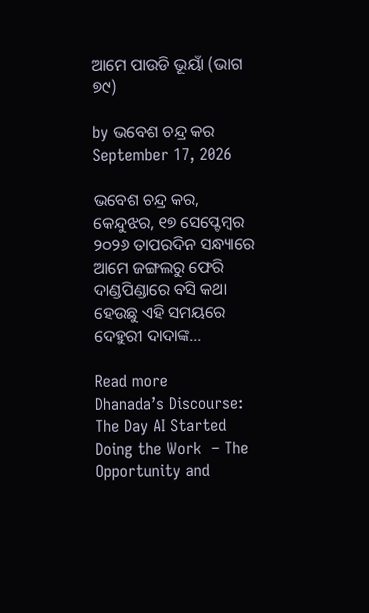ଆମେ ପାଉଡି ଭୂୟାଁ (ଭାଗ ୭୯)

by ଭବେଶ ଚନ୍ଦ୍ର କର
September 17, 2026

ଭବେଶ ଚନ୍ଦ୍ର କର, କେନ୍ଦୁଝର, ୧୭ ସେପ୍ଟେମ୍ବର ୨୦୨୬ ତାପରଦିନ ସନ୍ଧ୍ୟାରେ ଆମେ ଜଙ୍ଗଲରୁ ଫେରି ଦାଣ୍ଡପିଣ୍ଡାରେ ବସି କଥା ହେଉଛୁ ଏହି ସମୟରେ ଦେହୁରୀ ଦାଦାଙ୍କ...

Read more
Dhanada’s Discourse: The Day AI Started Doing the Work  – The Opportunity and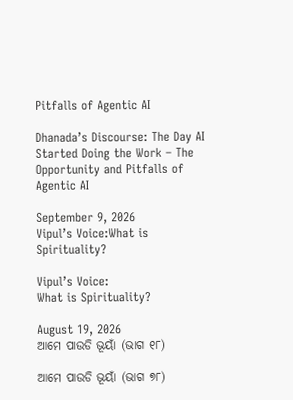Pitfalls of Agentic AI

Dhanada’s Discourse: The Day AI Started Doing the Work – The Opportunity and Pitfalls of Agentic AI

September 9, 2026
Vipul’s Voice:What is Spirituality?

Vipul’s Voice:
What is Spirituality?

August 19, 2026
ଆମେ ପାଉଡି ଭୂୟାଁ (ଭାଗ ୧୮)

ଆମେ ପାଉଡି ଭୂୟାଁ (ଭାଗ ୭୮)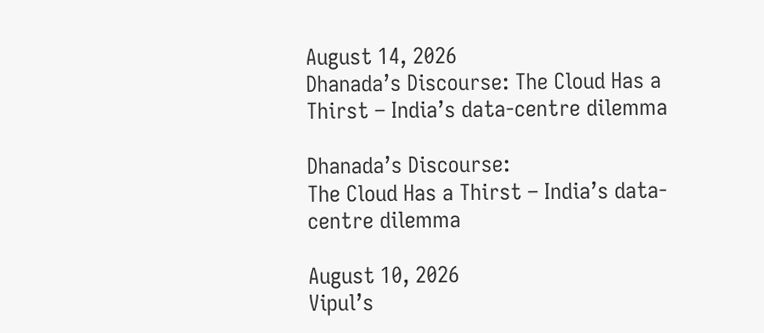August 14, 2026
Dhanada’s Discourse: The Cloud Has a Thirst – India’s data-centre dilemma

Dhanada’s Discourse:
The Cloud Has a Thirst – India’s data-centre dilemma

August 10, 2026
Vipul’s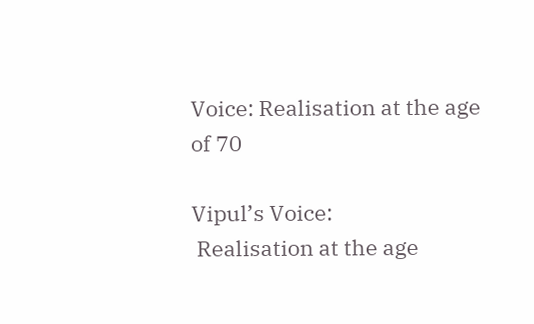Voice: Realisation at the age of 70

Vipul’s Voice:
 Realisation at the age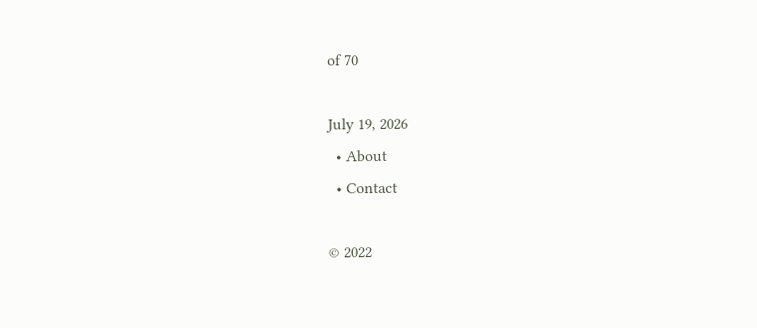of 70

July 19, 2026
  • About
  • Contact

© 2022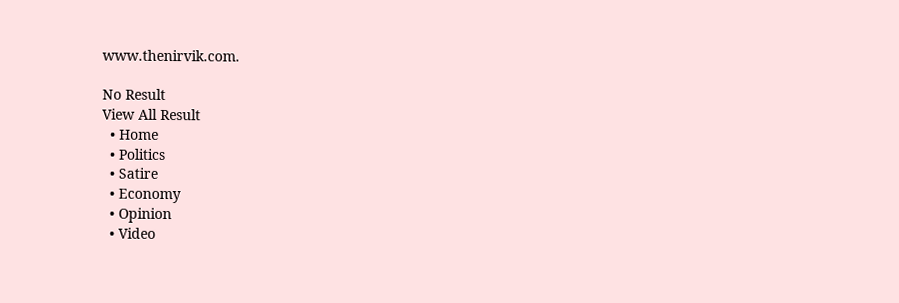www.thenirvik.com.

No Result
View All Result
  • Home
  • Politics
  • Satire
  • Economy
  • Opinion
  • Video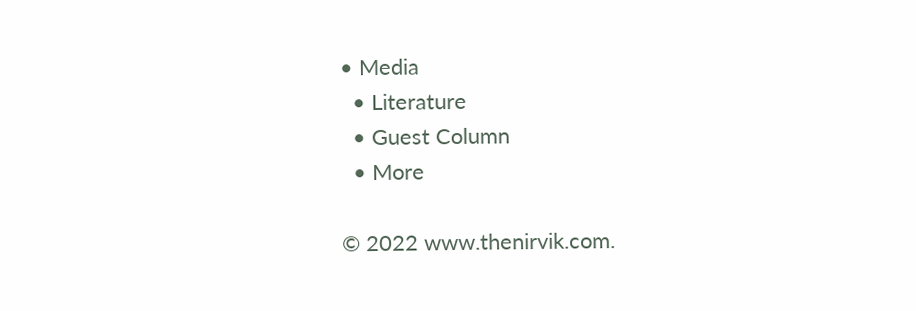• Media
  • Literature
  • Guest Column
  • More

© 2022 www.thenirvik.com.